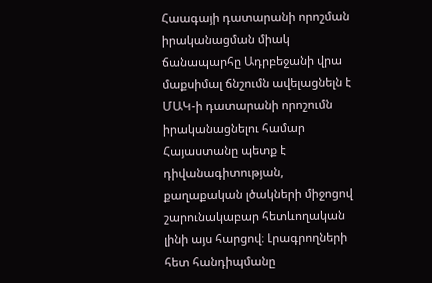Հաագայի դատարանի որոշման իրականացման միակ ճանապարհը Ադրբեջանի վրա մաքսիմալ ճնշումն ավելացնելն է
ՄԱԿ-ի դատարանի որոշումն իրականացնելու համար Հայաստանը պետք է դիվանագիտության, քաղաքական լծակների միջոցով շարունակաբար հետևողական լինի այս հարցով։ Լրագրողների հետ հանդիպմանը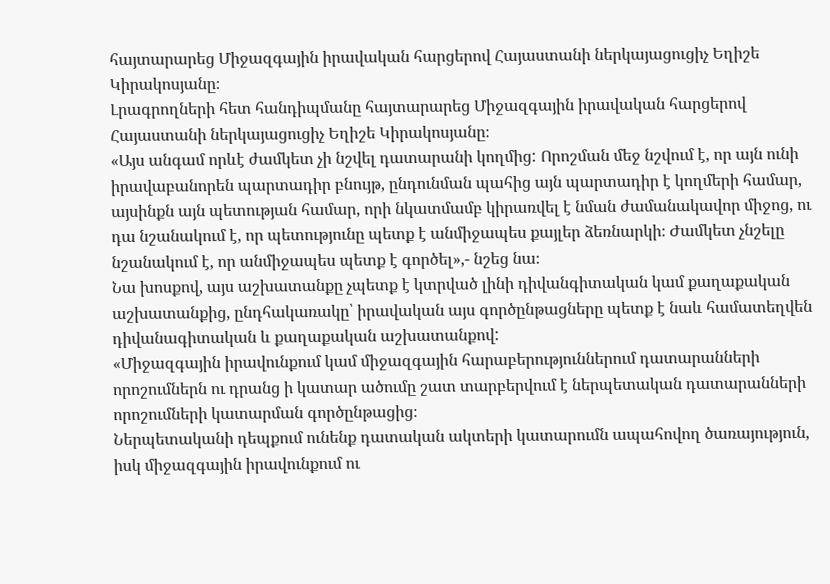հայտարարեց Միջազգային իրավական հարցերով Հայաստանի ներկայացուցիչ Եղիշե Կիրակոսյանը։
Լրագրողների հետ հանդիպմանը հայտարարեց Միջազգային իրավական հարցերով Հայաստանի ներկայացուցիչ Եղիշե Կիրակոսյանը։
«Այս անգամ որևէ ժամկետ չի նշվել դատարանի կողմից: Որոշման մեջ նշվում է, որ այն ունի իրավաբանորեն պարտադիր բնույթ, ընդունման պահից այն պարտադիր է կողմերի համար, այսինքն այն պետության համար, որի նկատմամբ կիրառվել է նման ժամանակավոր միջոց, ու դա նշանակում է, որ պետությունը պետք է անմիջապես քայլեր ձեռնարկի։ Ժամկետ չնշելը նշանակում է, որ անմիջապես պետք է գործել»,- նշեց նա։
Նա խոսքով, այս աշխատանքը չպետք է կտրված լինի դիվանգիտական կամ քաղաքական աշխատանքից, ընդհակառակը՝ իրավական այս գործընթացները պետք է նաև համատեղվեն դիվանագիտական և քաղաքական աշխատանքով:
«Միջազգային իրավունքում կամ միջազգային հարաբերություններում դատարանների որոշումներն ու դրանց ի կատար ածումը շատ տարբերվում է ներպետական դատարանների որոշումների կատարման գործընթացից։
Ներպետականի դեպքում ունենք դատական ակտերի կատարումն ապահովող ծառայություն, իսկ միջազգային իրավունքում ու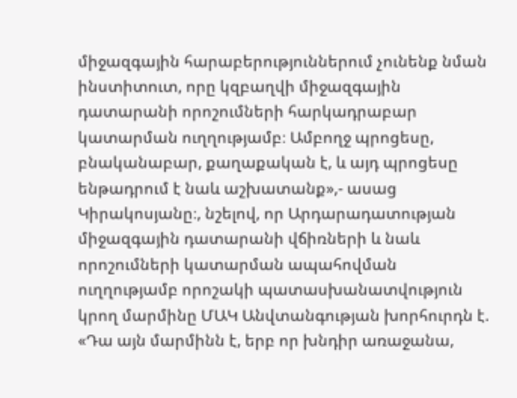միջազգային հարաբերություններում չունենք նման ինստիտուտ, որը կզբաղվի միջազգային դատարանի որոշումների հարկադրաբար կատարման ուղղությամբ։ Ամբողջ պրոցեսը, բնականաբար, քաղաքական է, և այդ պրոցեսը ենթադրում է նաև աշխատանք»,- ասաց Կիրակոսյանը։, նշելով, որ Արդարադատության միջազգային դատարանի վճիռների և նաև որոշումների կատարման ապահովման ուղղությամբ որոշակի պատասխանատվություն կրող մարմինը ՄԱԿ Անվտանգության խորհուրդն է. «Դա այն մարմինն է, երբ որ խնդիր առաջանա,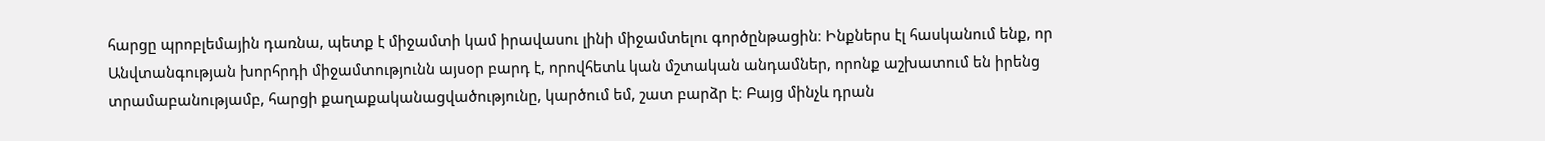հարցը պրոբլեմային դառնա, պետք է միջամտի կամ իրավասու լինի միջամտելու գործընթացին։ Ինքներս էլ հասկանում ենք, որ Անվտանգության խորհրդի միջամտությունն այսօր բարդ է, որովհետև կան մշտական անդամներ, որոնք աշխատում են իրենց տրամաբանությամբ, հարցի քաղաքականացվածությունը, կարծում եմ, շատ բարձր է։ Բայց մինչև դրան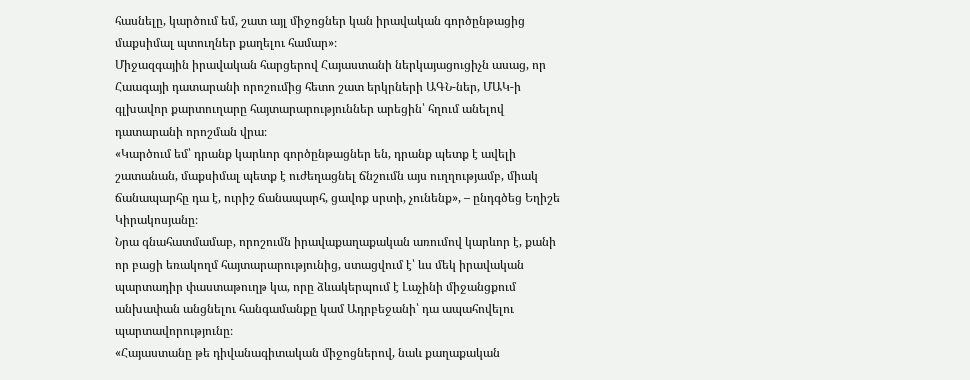հասնելը, կարծում եմ, շատ այլ միջոցներ կան իրավական գործընթացից մաքսիմալ պտուղներ քաղելու համար»։
Միջազգային իրավական հարցերով Հայաստանի ներկայացուցիչն ասաց, որ Հաագայի դատարանի որոշումից հետո շատ երկրների ԱԳՆ-ներ, ՄԱԿ-ի գլխավոր քարտուղարը հայտարարություններ արեցին՝ հղում անելով դատարանի որոշման վրա։
«Կարծում եմ՝ դրանք կարևոր գործընթացներ են, դրանք պետք է ավելի շատանան, մաքսիմալ պետք է ուժեղացնել ճնշումն այս ուղղությամբ, միակ ճանապարհը դա է, ուրիշ ճանապարհ, ցավոք սրտի, չունենք», – ընդգծեց Եղիշե Կիրակոսյանը։
Նրա գնահատմամաբ, որոշումն իրավաքաղաքական առումով կարևոր է, քանի որ բացի եռակողմ հայտարարությունից, ստացվում է՝ ևս մեկ իրավական պարտադիր փաստաթուղթ կա, որը ձևակերպում է Լաչինի միջանցքում անխափան անցնելու հանգամանքը կամ Ադրբեջանի՝ դա ապահովելու պարտավորությունը։
«Հայաստանը թե դիվանագիտական միջոցներով, նաև քաղաքական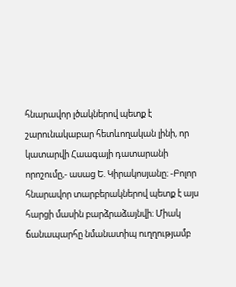հնարավոր լծակներով պետք է շարունակաբար հետևողական լինի, որ կատարվի Հաագայի դատարանի որոշումը,- ասաց Ե. Կիրակոսյանը։ -Բոլոր հնարավոր տարբերակներով պետք է այս հարցի մասին բարձրաձայնվի։ Միակ ճանապարհը նմանատիպ ուղղությամբ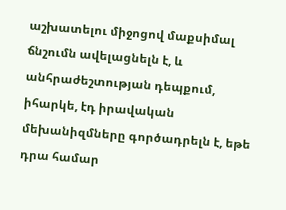աշխատելու միջոցով մաքսիմալ ճնշումն ավելացնելն է, և անհրաժեշտության դեպքում, իհարկե, էդ իրավական մեխանիզմները գործադրելն է, եթե դրա համար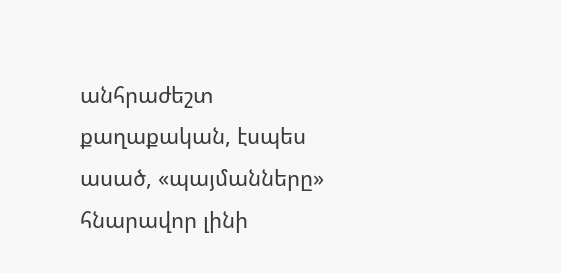անհրաժեշտ քաղաքական, էսպես ասած, «պայմանները» հնարավոր լինի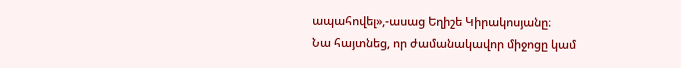ապահովել»,-ասաց Եղիշե Կիրակոսյանը։
Նա հայտնեց, որ ժամանակավոր միջոցը կամ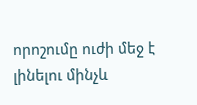որոշումը ուժի մեջ է լինելու մինչև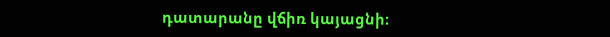դատարանը վճիռ կայացնի։